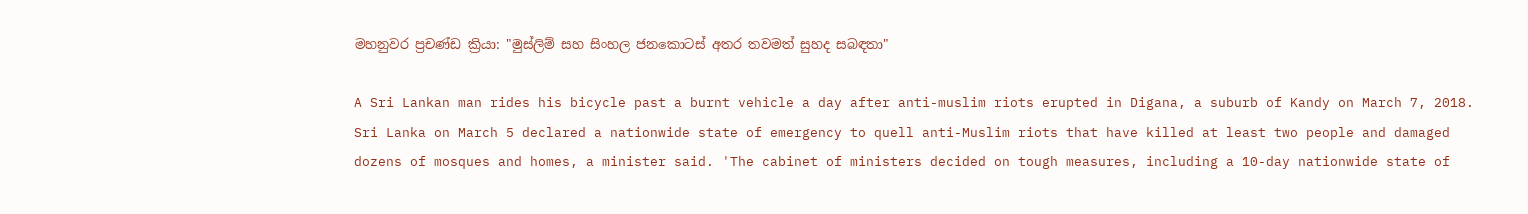මහනුවර ප්‍රචණ්ඩ ක්‍රියා: "මුස්ලිම් සහ සිංහල ජනකොටස් අතර තවමත් සුහද සබඳතා"

A Sri Lankan man rides his bicycle past a burnt vehicle a day after anti-muslim riots erupted in Digana, a suburb of Kandy on March 7, 2018. Sri Lanka on March 5 declared a nationwide state of emergency to quell anti-Muslim riots that have killed at least two people and damaged dozens of mosques and homes, a minister said. 'The cabinet of ministers decided on tough measures, including a 10-day nationwide state of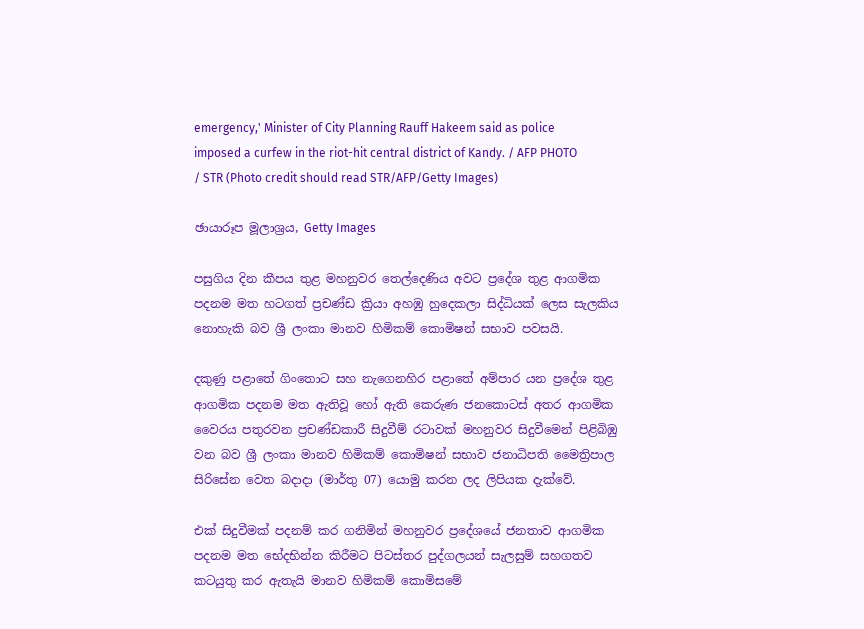emergency,' Minister of City Planning Rauff Hakeem said as police imposed a curfew in the riot-hit central district of Kandy. / AFP PHOTO / STR (Photo credit should read STR/AFP/Getty Images)

ඡායාරූප මූලාශ්‍රය, Getty Images

පසුගිය දින කීපය තුළ මහනුවර තෙල්දෙණිය අවට ප්‍රදේශ තුළ ආගමික පදනම මත හටගත් ප්‍රචණ්ඩ ක්‍රියා අහඹු හුදෙකලා සිද්ධියක් ලෙස සැලකිය නොහැකි බව ශ්‍රී ලංකා මානව හිමිකම් කොමිෂන් සභාව පවසයි.

දකුණු පළාතේ ගිංතොට සහ නැගෙනහිර පළාතේ අම්පාර යන ප්‍රදේශ තුළ ආගමික පදනම මත ඇතිවූ හෝ ඇති කෙරුණ ජනකොටස් අතර ආගමික වෛරය පතුරවන ප්‍රචණ්ඩකාරී සිදුවීම් රටාවක් මහනුවර සිදුවීමෙන් පිළිබිඹු වන බව ශ්‍රී ලංකා මානව හිමිකම් කොමිෂන් සභාව ජනාධිපති මෛත්‍රිපාල සිරිසේන වෙත බදාදා (මාර්තු 07) යොමු කරන ලද ලිපියක දැක්වේ.

එක් සිදුවීමක් පදනම් කර ගනිමින් මහනුවර ප්‍රදේශයේ ජනතාව ආගමික පදනම මත භේදභින්න කිරීමට පිටස්තර පුද්ගලයන් සැලසුම් සහගතව කටයුතු කර ඇතැයි මානව හිමිකම් කොමිසමේ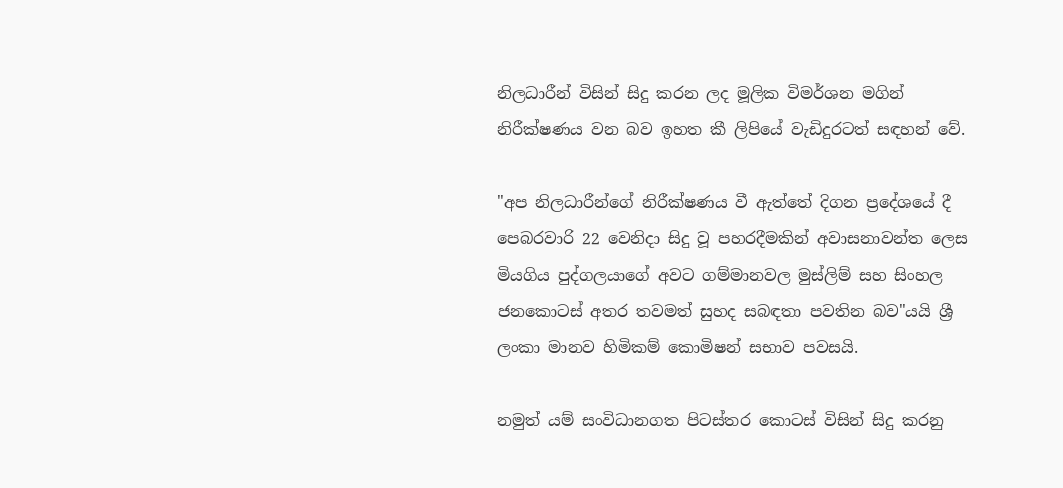නිලධාරීන් විසින් සිදු කරන ලද මූලික විමර්ශන මගින් නිරීක්ෂණය වන බව ඉහත කී ලිපියේ වැඩිදුරටත් සඳහන් වේ.

"අප නිලධාරීන්ගේ නිරීක්ෂණය වී ඇත්තේ දිගන ප්‍රදේශයේ දී පෙබරවාරි 22 වෙනිදා සිදු වූ පහරදීමකින් අවාසනාවන්ත ලෙස මියගිය පුද්ගලයාගේ අවට ගම්මානවල මුස්ලිම් සහ සිංහල ජනකොටස් අතර තවමත් සුහද සබඳතා පවතින බව"යයි ශ්‍රී ලංකා මානව හිමිකම් කොමිෂන් සභාව පවසයි.

නමුත් යම් සංවිධානගත පිටස්තර කොටස් විසින් සිදු කරනු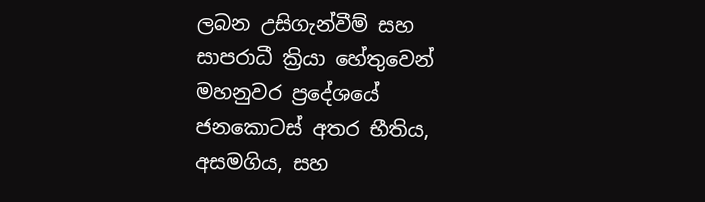ලබන උසිගැන්වීම් සහ සාපරාධී ක්‍රියා හේතුවෙන් මහනුවර ප්‍රදේශයේ ජනකොටස් අතර භීතිය, අසමගිය, සහ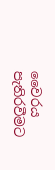වෛරය පැතිරවීමට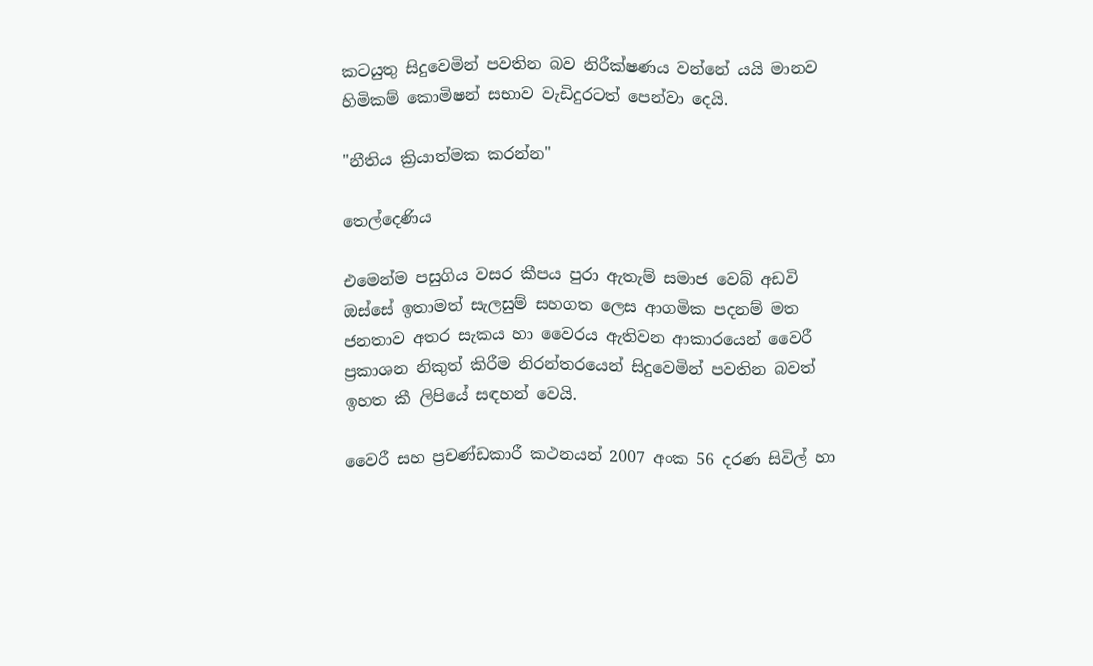කටයුතු සිදුවෙමින් පවතින බව නිරීක්ෂණය වන්නේ යයි මානව හිමිකම් කොමිෂන් සභාව වැඩිදුරටත් පෙන්වා දෙයි.

"නීතිය ක්‍රියාත්මක කරන්න"

තෙල්දෙණිය

එමෙන්ම පසුගිය වසර කීපය පුරා ඇතැම් සමාජ වෙබ් අඩවි ඔස්සේ ඉතාමත් සැලසුම් සහගත ලෙස ආගමික පදනම් මත ජනතාව අතර සැකය හා වෛරය ඇතිවන ආකාරයෙන් වෛරී ප්‍රකාශන නිකුත් කිරීම නිරන්තරයෙන් සිදුවෙමින් පවතින බවත් ඉහත කී ලිපියේ සඳහන් වෙයි.

වෛරී සහ ප්‍රචණ්ඩකාරී කථනයන් 2007 අංක 56 දරණ සිවිල් හා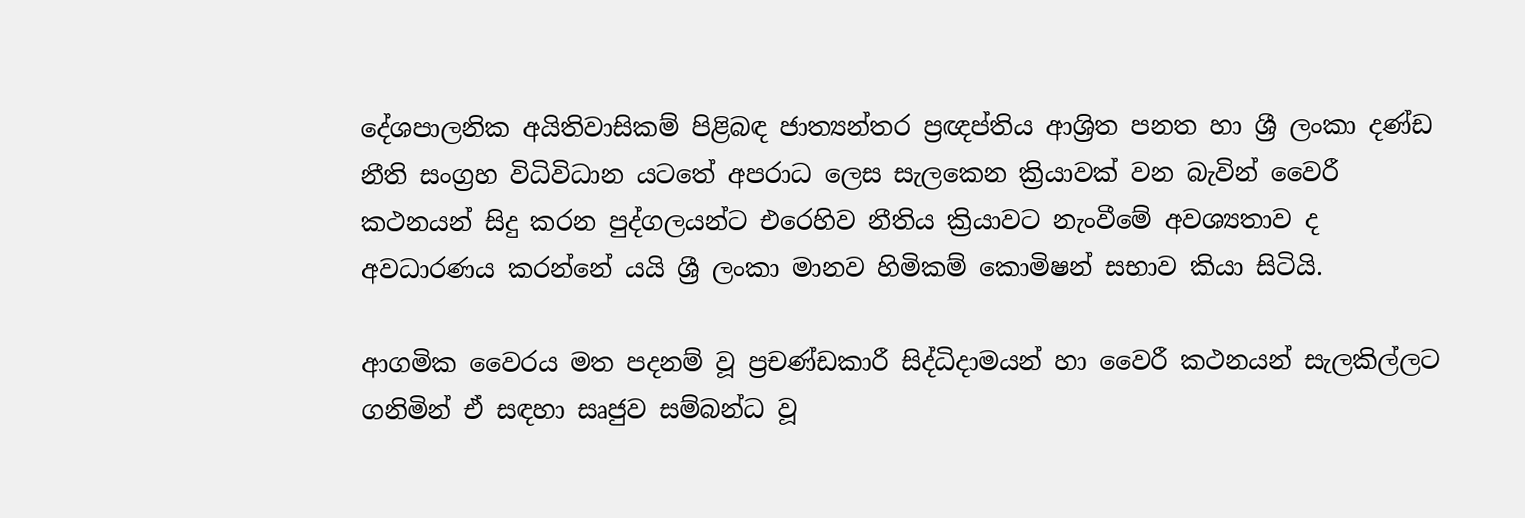දේශපාලනික අයිතිවාසිකම් පිළිබඳ ජාත්‍යන්තර ප්‍රඥප්තිය ආශ්‍රිත පනත හා ශ්‍රී ලංකා දණ්ඩ නීති සංග්‍රහ විධිවිධාන යටතේ අපරාධ ලෙස සැලකෙන ක්‍රියාවක් වන බැවින් වෛරී කථනයන් සිදු කරන පුද්ගලයන්ට එරෙහිව නීතිය ක්‍රියාවට නැංවීමේ අවශ්‍යතාව ද අවධාරණය කරන්නේ යයි ශ්‍රී ලංකා මානව හිමිකම් කොමිෂන් සභාව කියා සිටියි.

ආගමික වෛරය මත පදනම් වූ ප්‍රචණ්ඩකාරී සිද්ධිදාමයන් හා වෛරී කථනයන් සැලකිල්ලට ගනිමින් ඒ සඳහා සෘජුව සම්බන්ධ වූ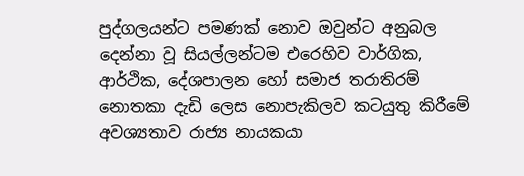පුද්ගලයන්ට පමණක් නොව ඔවුන්ට අනුබල දෙන්නා වූ සියල්ලන්ටම එරෙහිව වාර්ගික, ආර්ථික, දේශපාලන හෝ සමාජ තරාතිරම් නොතකා දැඩි ලෙස නොපැකිලව කටයුතු කිරීමේ අවශ්‍යතාව රාජ්‍ය නායකයා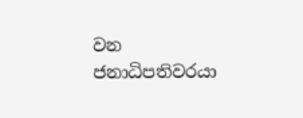වන ජනාධිපතිවරයා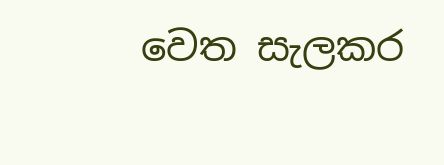වෙත සැලකර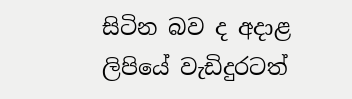සිටින බව ද අදාළ ලිපියේ වැඩිදුරටත්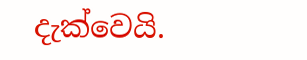දැක්වෙයි.